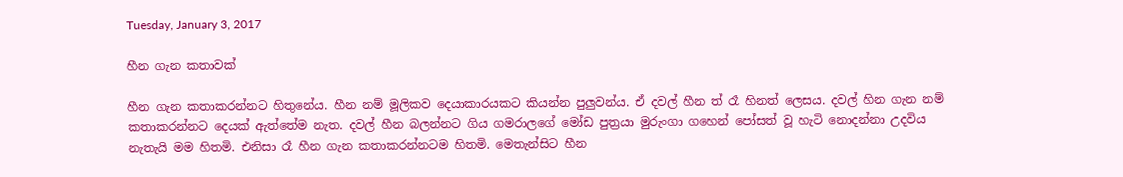Tuesday, January 3, 2017

හීන ගැන කතාවක්

හීන ගැන කතාකරන්නට හිතුනේය. හීන නම් මූලිකව දෙයාකාරයකට කියන්න පුලුවන්ය. ඒ දවල් හීන ත් රෑ හිනත් ලෙසය. දවල් හින ගැන නම් කතාකරන්නට දෙයක් ඇත්තේම නැත. දවල් හීන බලන්නට ගිය ගමරාලගේ මෝඩ පුත්‍රයා මුරුංගා ගහෙන් පෝසත් වූ හැටි නොදන්නා උදවිය නැතැයි මම හිතමි. එනිසා රෑ හීන ගැන කතාකරන්නටම හිතමි. මෙතැන්සිට හීන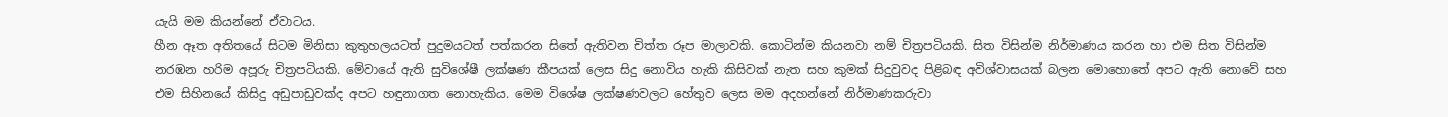යැයි මම කියන්නේ ඒවාටය.
හීන ඈත අතිතයේ සිටම මිනිසා කුතුහලයටත් පුදුමයටත් පත්කරන සිතේ ඇතිවන චිත්ත රූප මාලාවකි. කො‍ටින්ම කියනවා නම් චිත්‍රපටියකි. සිත විසින්ම නිර්මාණය කරන හා එම සිත විසින්ම නරඹන හරිම අපූරු චිත්‍රපටියකි. මේවායේ ඇති සුවිශේෂී ලක්ෂණ කීපයක් ලෙස සිදු නොවිය හැකි කිසිවක් නැත සහ කුමක් සිදුවුවද පිළිබඳ අවිශ්වාසයක් බලන මොහොතේ අපට ඇති නොවේ සහ එම සිහිනයේ කිසිදු අඩුපාඩුවක්ද අපට හඳුනාගත නොහැකිය. මෙම විශේෂ ලක්ෂණවලට හේතුව ලෙස මම අදහන්නේ නිර්මාණකරුවා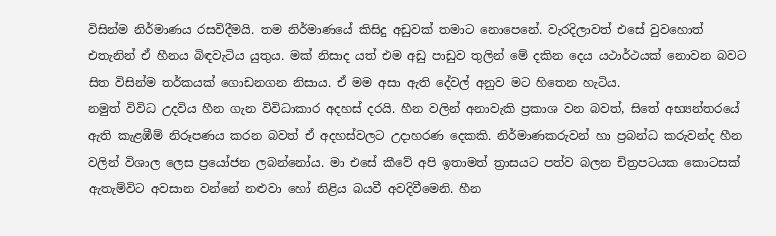විසින්ම නිර්මාණය රසවිදීමයි. තම නිර්මාණයේ කිසිදු අඩුවක් තමාට නොපෙනේ. වැරදිලාවත් එසේ වුවහොත් එතැනින් ඒ හීනය බිඳවැටිය යුතුය. මක් නිසාද යත් එම අඩු පාඩුව තුලින් මේ දකින දෙය යථාර්ථයක් නොවන බවට සිත විසින්ම තර්කයක් ගොඩනගන නිසාය. ඒ මම අසා ඇති දේවල් අනුව මට හිතෙන හැටිය.
නමුත් විවිධ උදවිය හීන ගැන විවිධාකාර අදහස් දරයි. හීන වලින් අනාවැකි ප්‍රකාශ වන බවත්, සිතේ අභ්‍යන්තරයේ ඇති කැළඹීම් නිරූපණය කරන බවත් ඒ අදහස්වලට උදාහරණ දෙකකි. නිර්මාණකරුවන් හා ප්‍රබන්ධ කරුවන්ද හීන වලින් විශාල ලෙස ප්‍රයෝජන ලබන්නෝය. මා එසේ කීවේ අපි ඉතාමත් ත්‍රාසයට පත්ව බලන චිත්‍රපටයක කොටසක් ඇතැම්විට අවසාන වන්නේ නළුවා හෝ නිළිය බයවී අවදිවීමෙනි. හීන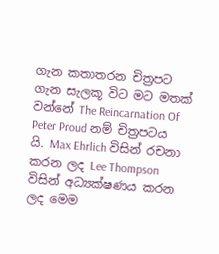ගැන කතාතරන චිත්‍රපට ගැන සැලකූ විට මට මතක් වන්නේ The Reincarnation Of Peter Proud නම් චිත්‍රපටය යි. Max Ehrlich විසින් රචනා කරන ලද Lee Thompson විසින් අධ්‍යක්ෂණය කරන ලද මෙම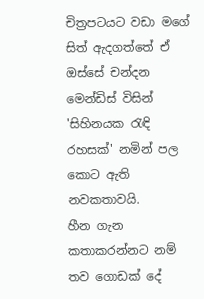චිත්‍රපටයට වඩා මගේ සිත් ඇදගත්තේ ඒ ඔස්සේ චන්දන මෙන්ඩිස් විසින් 'සිහිනයක රැඳි රහසක්' නමින් පල කොට ඇති නවකතාවයි.
හීන ගැන කතාකරන්නට නම් තව ගොඩක් දේ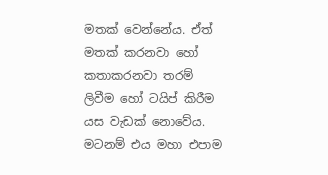මතක් වෙන්නේය. ඒත් මතක් කරනවා හෝ කතාකරනවා තරම් ලිවීම හෝ ටයිප් කිරීම යස වැඩක් නොවේය. මටනම් එය මහා එපාම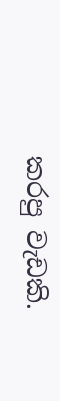කරපු වැඩකි.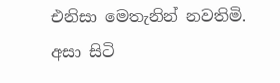එනිසා මෙතැනින් නවතිමි. අසා සිටි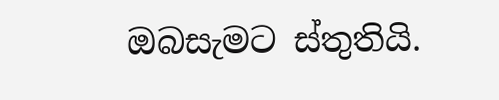ඔබසැමට ස්තුතියි.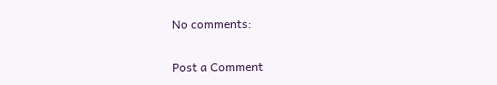No comments:

Post a Comment